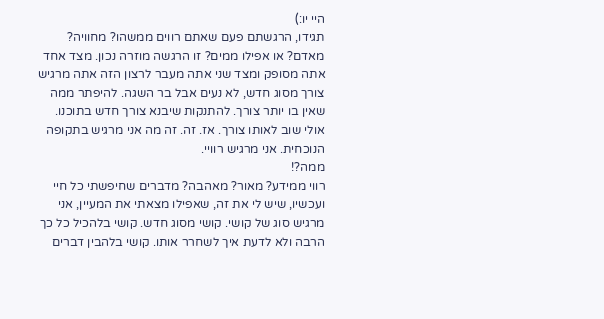היי יו:)
תגידו, הרגשתם פעם שאתם רווים ממשהו? מחוויה? מאדם? או אפילו ממים? זו הרגשה מוזרה נכון. מצד אחד אתה מסופק ומצד שני אתה מעבר לרצון הזה אתה מרגיש צורך מסוג חדש, לא נעים אבל בר השגה. להיפתר ממה שאין בו יותר צורך. להתנקות שיבנא צורך חדש בתוכנו. אולי שוב לאותו צורך. אז. זה. זה מה אני מרגיש בתקופה הנוכחית. אני מרגיש רוויי.
ממה?!
רווי ממידע? מאור? מאהבה? מדברים שחיפשתי כל חיי ועכשיו, שיש לי את זה, שאפילו מצאתי את המעיין, אני מרגיש סוג של קושי. קושי מסוג חדש. קושי בלהכיל כל כך הרבה ולא לדעת איך לשחרר אותו. קושי בלהבין דברים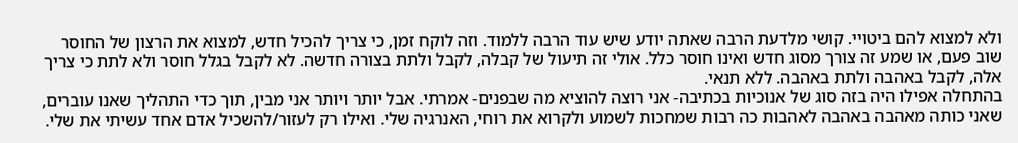ולא למצוא להם ביטויי. קושי מלדעת הרבה שאתה יודע שיש עוד הרבה ללמוד. וזה לוקח זמן, כי צריך להכיל חדש, למצוא את הרצון של החוסר שוב פעם, או שמע זה צורך מסוג חדש ואינו חוסר כלל. אולי זה תיעול של קבלה, לקבל ולתת בצורה חדשה. לא לקבל בגלל חוסר ולא לתת כי צריך אלה, לקבל באהבה ולתת באהבה. ללא תנאי.
בהתחלה אפילו היה בזה סוג של אנוכיות בכתיבה- אני רוצה להוציא מה שבפנים- אמרתי. אבל יותר ויותר אני מבין, תוך כדי התהליך שאנו עוברים, שאני כותה מאהבה באהבה לאהבות כה רבות שמחכות לשמוע ולקרוא את רוחי, האנרגיה שלי. ואילו רק לעזור/להשכיל אדם אחד עשיתי את שלי.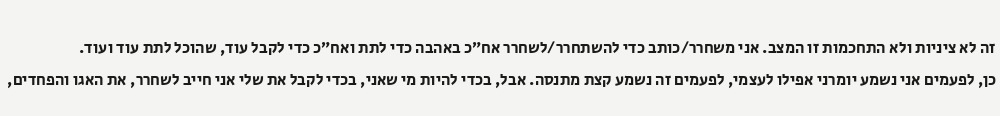זה לא ציניות ולא התחכמות זו המצב. אני משחרר/כותב כדי להשתחרר/לשחרר אח״כ באהבה כדי לתת ואח״כ כדי לקבל עוד, שהוכל לתת עוד ועוד.
כן, לפעמים אני נשמע יומרני אפילו לעצמי, לפעמים זה נשמע קצת מתנסה. אבל, בכדי להיות מי שאני, בכדי לקבל את שלי אני חייב לשחרר, את האגו והפחדים,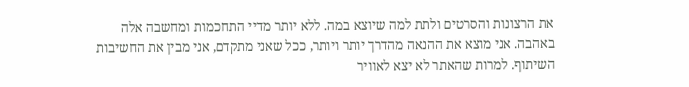את הרצונות והסרטים ולתת למה שיוצא במה. ללא יותר מדיי התחכמות ומחשבה אלה באהבה. אני מוצא את ההנאה מהדרך יותר ויותר, ככל שאני מתקדם, אני מבין את החשיבות השיתוף. למרות שהאתר לא יצא לאוויר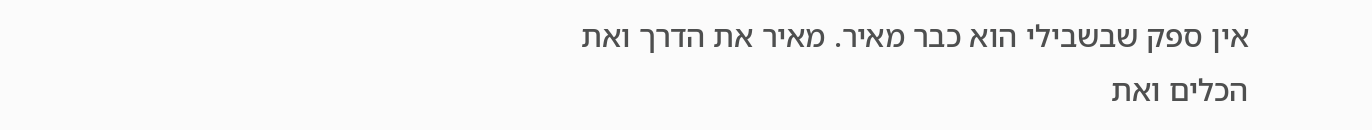אין ספק שבשבילי הוא כבר מאיר. מאיר את הדרך ואת הכלים ואת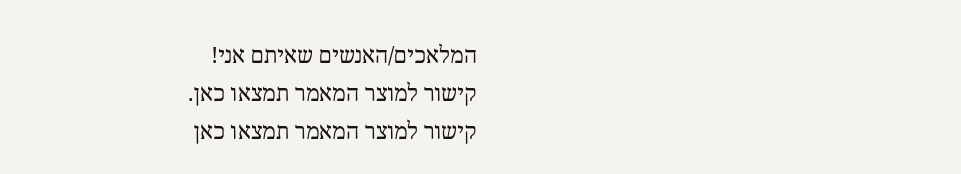המלאכים/האנשים שאיתם אני!
קישור למוצר המאמר תמצאו כאן.
קישור למוצר המאמר תמצאו כאן